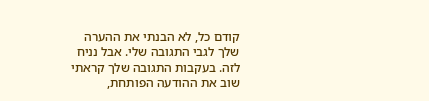קודם כל, לא הבנתי את ההערה שלך לגבי התגובה שלי. אבל נניח לזה. בעקבות התגובה שלך קראתי שוב את ההודעה הפותחת,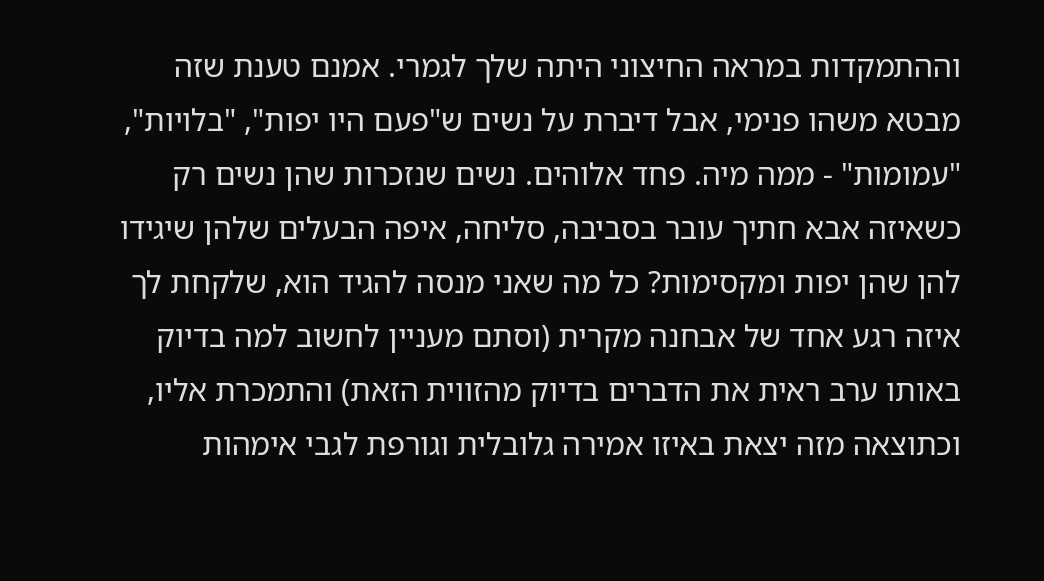וההתמקדות במראה החיצוני היתה שלך לגמרי. אמנם טענת שזה מבטא משהו פנימי, אבל דיברת על נשים ש"פעם היו יפות", "בלויות", "עמומות" - ממה מיה. פחד אלוהים. נשים שנזכרות שהן נשים רק כשאיזה אבא חתיך עובר בסביבה, סליחה, איפה הבעלים שלהן שיגידו להן שהן יפות ומקסימות? כל מה שאני מנסה להגיד הוא, שלקחת לך איזה רגע אחד של אבחנה מקרית (וסתם מעניין לחשוב למה בדיוק באותו ערב ראית את הדברים בדיוק מהזווית הזאת) והתמכרת אליו, וכתוצאה מזה יצאת באיזו אמירה גלובלית וגורפת לגבי אימהות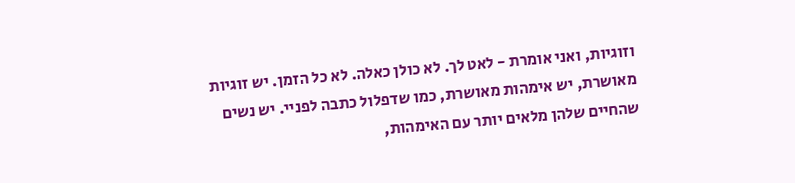וזוגיות, ואני אומרת - לאט לך. לא כולן כאלה. לא כל הזמן. יש זוגיות מאושרת, יש אימהות מאושרת, כמו שדפלול כתבה לפניי. יש נשים שהחיים שלהן מלאים יותר עם האימהות,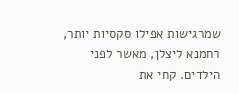שמרגישות אפילו סקסיות יותר, רחמנא ליצלן, מאשר לפני הילדים. קחי את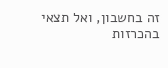זה בחשבון, ואל תצאי בהכרזות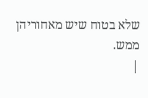שלא בטוח שיש מאחוריהן ממש.
|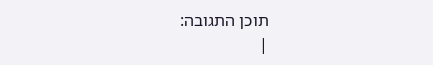תוכן התגובה:
|